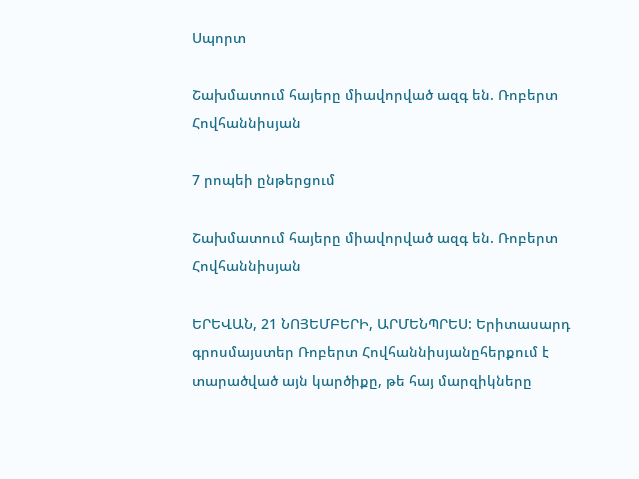Սպորտ

Շախմատում հայերը միավորված ազգ են. Ռոբերտ Հովհաննիսյան

7 րոպեի ընթերցում

Շախմատում հայերը միավորված ազգ են. Ռոբերտ Հովհաննիսյան

ԵՐԵՎԱՆ, 21 ՆՈՅԵՄԲԵՐԻ, ԱՐՄԵՆՊՐԵՍ: Երիտասարդ գրոսմայստեր Ռոբերտ Հովհաննիսյանըհերքում է տարածված այն կարծիքը, թե հայ մարզիկները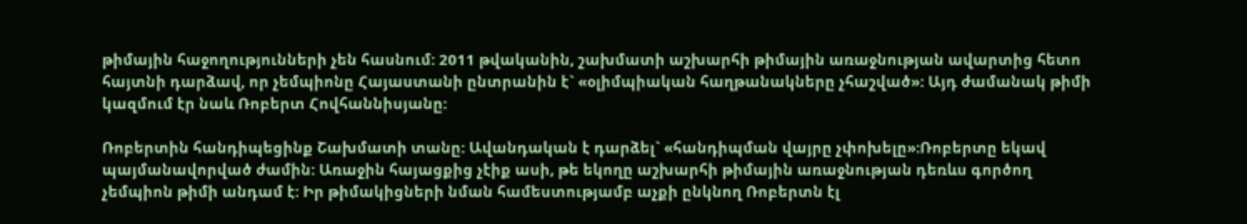թիմային հաջողությունների չեն հասնում: 2011 թվականին, շախմատի աշխարհի թիմային առաջնության ավարտից հետո հայտնի դարձավ, որ չեմպիոնը Հայաստանի ընտրանին է` «օլիմպիական հաղթանակները չհաշված»: Այդ ժամանակ թիմի կազմում էր նաև Ռոբերտ Հովհաննիսյանը:

Ռոբերտին հանդիպեցինք Շախմատի տանը: Ավանդական է դարձել` «հանդիպման վայրը չփոխելը»:Ռոբերտը եկավ պայմանավորված ժամին: Առաջին հայացքից չէիք ասի, թե եկողը աշխարհի թիմային առաջնության դեռևս գործող չեմպիոն թիմի անդամ է: Իր թիմակիցների նման համեստությամբ աչքի ընկնող Ռոբերտն էլ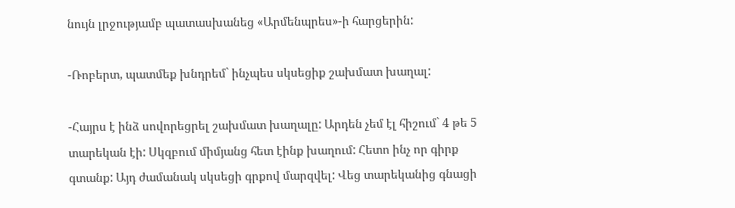նույն լրջությամբ պատասխանեց «Արմենպրես»-ի հարցերին:

-Ռոբերտ, պատմեք խնդրեմ` ինչպես սկսեցիք շախմատ խաղալ:

-Հայրս է ինձ սովորեցրել շախմատ խաղալը: Արդեն չեմ էլ հիշում` 4 թե 5 տարեկան էի: Սկզբում միմյանց հետ էինք խաղում: Հետո ինչ որ գիրք գտանք: Այդ ժամանակ սկսեցի գրքով մարզվել: Վեց տարեկանից գնացի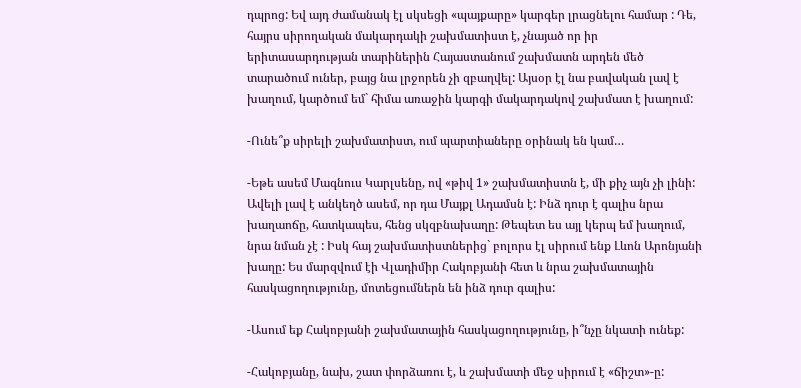դպրոց: Եվ այդ ժամանակ էլ սկսեցի «պայքարը» կարգեր լրացնելու համար : Դե, հայրս սիրողական մակարդակի շախմատիստ է, չնայած որ իր երիտասարդության տարիներին Հայաստանում շախմատն արդեն մեծ տարածում ուներ, բայց նա լրջորեն չի զբաղվել: Այսօր էլ նա բավական լավ է խաղում, կարծում եմ` հիմա առաջին կարգի մակարդակով շախմատ է խաղում:

-Ունե՞ք սիրելի շախմատիստ, ում պարտիաները օրինակ են կամ…

-Եթե ասեմ Մագնուս Կարլսենը, ով «թիվ 1» շախմատիստն է, մի քիչ այն չի լինի: Ավելի լավ է անկեղծ ասեմ, որ դա Մայքլ Ադամսն է: Ինձ դուր է գալիս նրա խաղաոճը, հատկապես, հենց սկզբնախաղը: Թեպետ ես այլ կերպ եմ խաղում, նրա նման չէ : Իսկ հայ շախմատիստներից` բոլորս էլ սիրում ենք Լևոն Արոնյանի խաղը: Ես մարզվում էի Վլադիմիր Հակոբյանի հետ և նրա շախմատային հասկացողությունը, մոտեցումներն են ինձ դուր գալիս:

-Ասում եք Հակոբյանի շախմատային հասկացողությունը, ի՞նչը նկատի ունեք:

-Հակոբյանը, նախ, շատ փորձառու է, և շախմատի մեջ սիրում է «ճիշտ»-ը: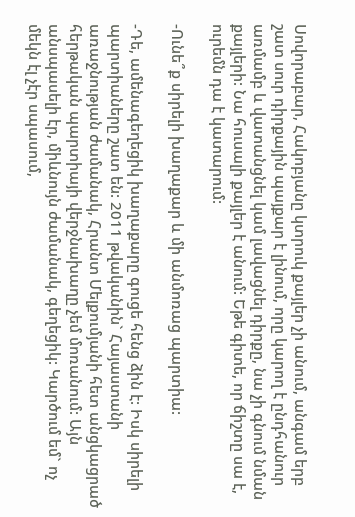Սովորաբար, Հակոբյանը կտրուկ քայլեր չի անում, անգամ երբ շատ սուր դիրքային պայքար է լինում, որը կարող է ընդհանուր առմամբ և վատանցնել կամ լավացնել դիրքը, նա չի գնում նման քայլերի: Նա հուսալի քայլեր է անում: Եթե գիտե, որ ճիշտը սա է, ուրեմն դա է կատարում:

-Ունե՞ք սիրելի խաղաքար և մի անմոռաց պարտիա:

-Դե, ամենագեղեցիկ խաղաքարը գուցե հենց ձին է: Իսկ սիրելի պարտիաները շատ են: 2011 թվականին` Հայաստանի առաջնության ժամանակ, Հրանտ Մելքումյանի հետ անցկացրած հերթական պարտիայի վերջնախաղը չեմ մոռանում: Այն անսպասելի էր, միևնույն ժամանակ, գեղեցիկ: Կարծում եմ` ոչ մեկն էլ չէր սպասում,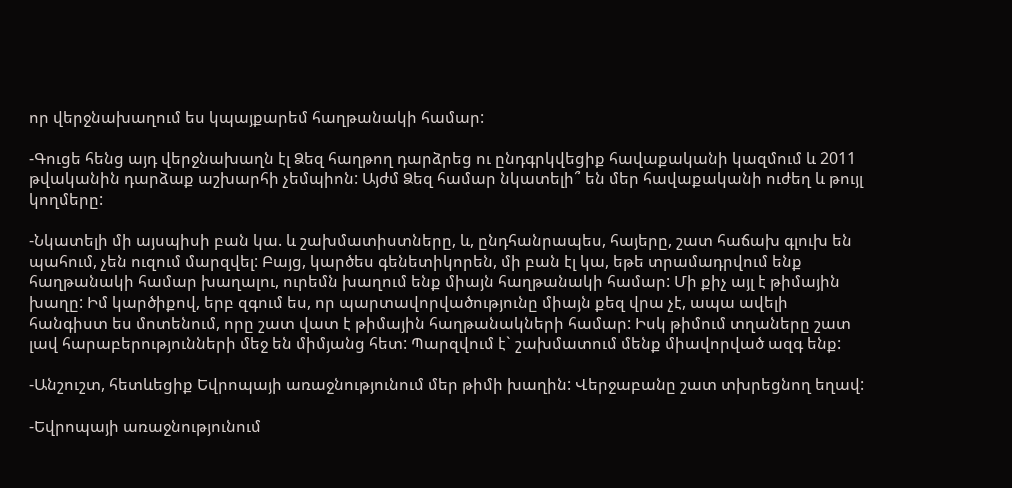որ վերջնախաղում ես կպայքարեմ հաղթանակի համար:

-Գուցե հենց այդ վերջնախաղն էլ Ձեզ հաղթող դարձրեց ու ընդգրկվեցիք հավաքականի կազմում և 2011 թվականին դարձաք աշխարհի չեմպիոն: Այժմ Ձեզ համար նկատելի՞ են մեր հավաքականի ուժեղ և թույլ կողմերը:

-Նկատելի մի այսպիսի բան կա. և շախմատիստները, և, ընդհանրապես, հայերը, շատ հաճախ գլուխ են պահում, չեն ուզում մարզվել: Բայց, կարծես գենետիկորեն, մի բան էլ կա, եթե տրամադրվում ենք հաղթանակի համար խաղալու, ուրեմն խաղում ենք միայն հաղթանակի համար: Մի քիչ այլ է թիմային խաղը: Իմ կարծիքով, երբ զգում ես, որ պարտավորվածությունը միայն քեզ վրա չէ, ապա ավելի հանգիստ ես մոտենում, որը շատ վատ է թիմային հաղթանակների համար: Իսկ թիմում տղաները շատ լավ հարաբերությունների մեջ են միմյանց հետ: Պարզվում է` շախմատում մենք միավորված ազգ ենք:

-Անշուշտ, հետևեցիք Եվրոպայի առաջնությունում մեր թիմի խաղին: Վերջաբանը շատ տխրեցնող եղավ:

-Եվրոպայի առաջնությունում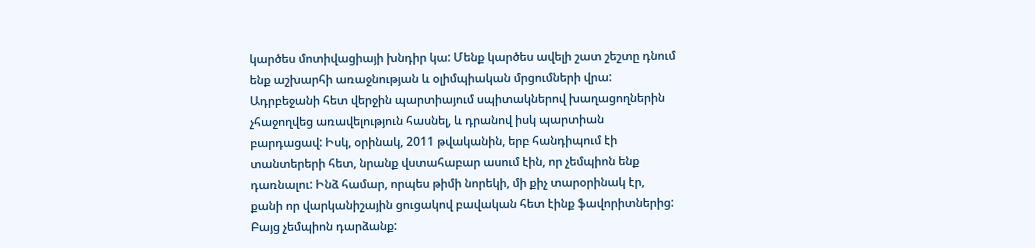կարծես մոտիվացիայի խնդիր կա: Մենք կարծես ավելի շատ շեշտը դնում ենք աշխարհի առաջնության և օլիմպիական մրցումների վրա: Ադրբեջանի հետ վերջին պարտիայում սպիտակներով խաղացողներին չհաջողվեց առավելություն հասնել, և դրանով իսկ պարտիան բարդացավ: Իսկ, օրինակ, 2011 թվականին, երբ հանդիպում էի տանտերերի հետ, նրանք վստահաբար ասում էին, որ չեմպիոն ենք դառնալու: Ինձ համար, որպես թիմի նորեկի, մի քիչ տարօրինակ էր, քանի որ վարկանիշային ցուցակով բավական հետ էինք ֆավորիտներից: Բայց չեմպիոն դարձանք: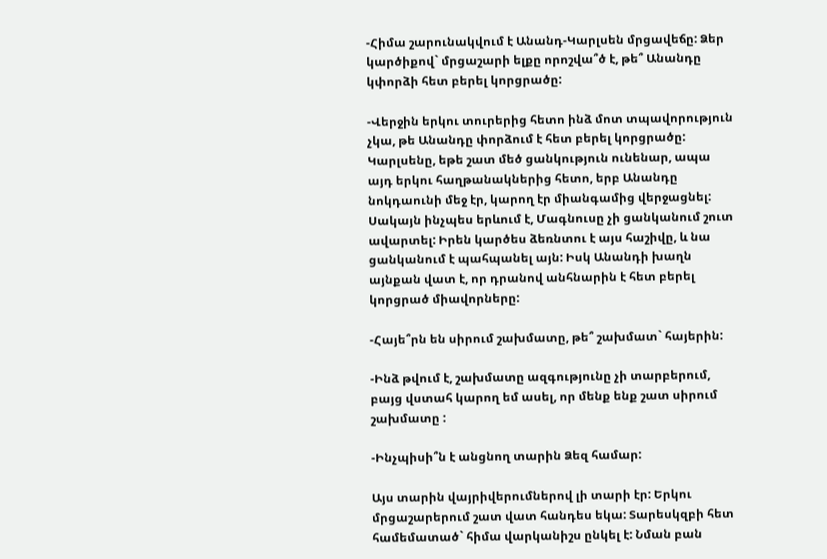-Հիմա շարունակվում է Անանդ-Կարլսեն մրցավեճը: Ձեր կարծիքով` մրցաշարի ելքը որոշվա՞ծ է, թե՞ Անանդը կփորձի հետ բերել կորցրածը:

-Վերջին երկու տուրերից հետո ինձ մոտ տպավորություն չկա, թե Անանդը փորձում է հետ բերել կորցրածը: Կարլսենը, եթե շատ մեծ ցանկություն ունենար, ապա այդ երկու հաղթանակներից հետո, երբ Անանդը նոկդաունի մեջ էր, կարող էր միանգամից վերջացնել: Սակայն ինչպես երևում է, Մագնուսը չի ցանկանում շուտ ավարտել: Իրեն կարծես ձեռնտու է այս հաշիվը, և նա ցանկանում է պահպանել այն: Իսկ Անանդի խաղն այնքան վատ է, որ դրանով անհնարին է հետ բերել կորցրած միավորները:

-Հայե՞րն են սիրում շախմատը, թե՞ շախմատ` հայերին:

-Ինձ թվում է, շախմատը ազգությունը չի տարբերում, բայց վստահ կարող եմ ասել, որ մենք ենք շատ սիրում շախմատը :

-Ինչպիսի՞ն է անցնող տարին Ձեզ համար:

Այս տարին վայրիվերումներով լի տարի էր: Երկու մրցաշարերում շատ վատ հանդես եկա: Տարեսկզբի հետ համեմատած` հիմա վարկանիշս ընկել է: Նման բան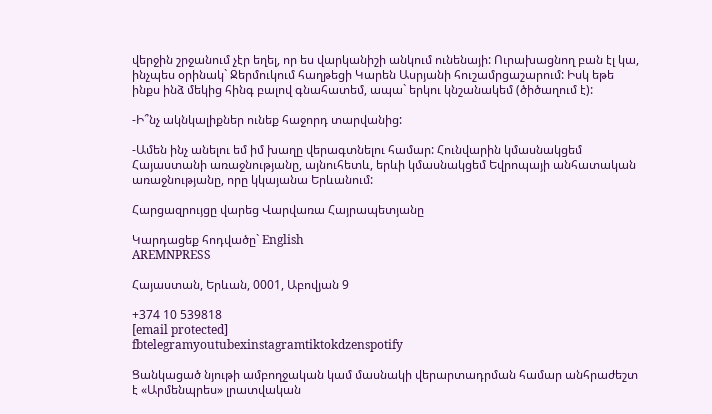վերջին շրջանում չէր եղել, որ ես վարկանիշի անկում ունենայի: Ուրախացնող բան էլ կա, ինչպես օրինակ` Ջերմուկում հաղթեցի Կարեն Ասրյանի հուշամրցաշարում: Իսկ եթե ինքս ինձ մեկից հինգ բալով գնահատեմ, ապա` երկու կնշանակեմ (ծիծաղում է):

-Ի՞նչ ակնկալիքներ ունեք հաջորդ տարվանից:

-Ամեն ինչ անելու եմ իմ խաղը վերագտնելու համար: Հունվարին կմասնակցեմ Հայաստանի առաջնությանը, այնուհետև, երևի կմասնակցեմ Եվրոպայի անհատական առաջնությանը, որը կկայանա Երևանում:

Հարցազրույցը վարեց Վարվառա Հայրապետյանը

Կարդացեք հոդվածը` English
AREMNPRESS

Հայաստան, Երևան, 0001, Աբովյան 9

+374 10 539818
[email protected]
fbtelegramyoutubexinstagramtiktokdzenspotify

Ցանկացած նյութի ամբողջական կամ մասնակի վերարտադրման համար անհրաժեշտ է «Արմենպրես» լրատվական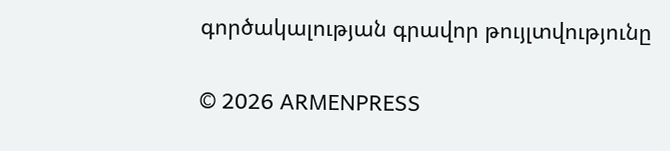գործակալության գրավոր թույլտվությունը

© 2026 ARMENPRESS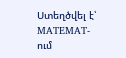Ստեղծվել է՝ MATEMAT-ում